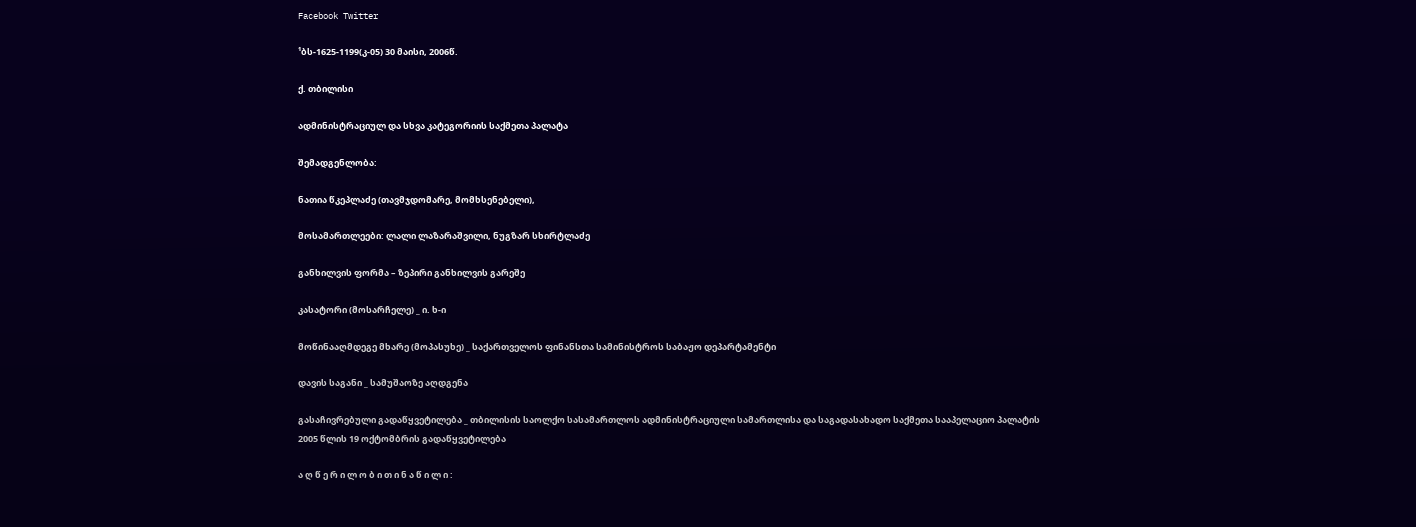Facebook Twitter

¹ბს-1625-1199(კ-05) 30 მაისი, 2006წ.

ქ. თბილისი

ადმინისტრაციულ და სხვა კატეგორიის საქმეთა პალატა

შემადგენლობა:

ნათია წკეპლაძე (თავმჯდომარე, მომხსენებელი),

მოსამართლეები: ლალი ლაზარაშვილი, ნუგზარ სხირტლაძე

განხილვის ფორმა – ზეპირი განხილვის გარეშე

კასატორი (მოსარჩელე) _ ი. ხ-ი

მოწინააღმდეგე მხარე (მოპასუხე) _ საქართველოს ფინანსთა სამინისტროს საბაჟო დეპარტამენტი

დავის საგანი _ სამუშაოზე აღდგენა

გასაჩივრებული გადაწყვეტილება _ თბილისის საოლქო სასამართლოს ადმინისტრაციული სამართლისა და საგადასახადო საქმეთა სააპელაციო პალატის 2005 წლის 19 ოქტომბრის გადაწყვეტილება

ა ღ წ ე რ ი ლ ო ბ ი თ ი ნ ა წ ი ლ ი :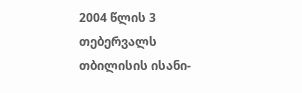2004 წლის 3 თებერვალს თბილისის ისანი-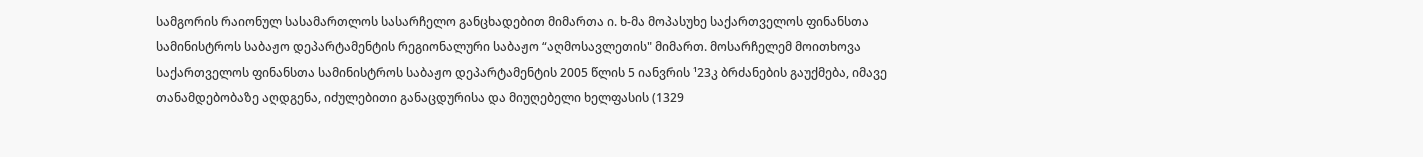სამგორის რაიონულ სასამართლოს სასარჩელო განცხადებით მიმართა ი. ხ-მა მოპასუხე საქართველოს ფინანსთა სამინისტროს საბაჟო დეპარტამენტის რეგიონალური საბაჟო “აღმოსავლეთის" მიმართ. მოსარჩელემ მოითხოვა საქართველოს ფინანსთა სამინისტროს საბაჟო დეპარტამენტის 2005 წლის 5 იანვრის ¹23კ ბრძანების გაუქმება, იმავე თანამდებობაზე აღდგენა, იძულებითი განაცდურისა და მიუღებელი ხელფასის (1329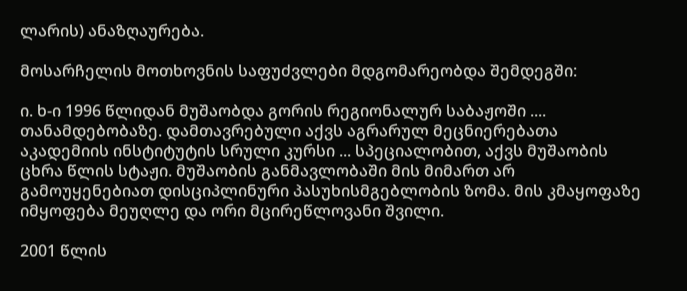ლარის) ანაზღაურება.

მოსარჩელის მოთხოვნის საფუძვლები მდგომარეობდა შემდეგში:

ი. ხ-ი 1996 წლიდან მუშაობდა გორის რეგიონალურ საბაჟოში .... თანამდებობაზე. დამთავრებული აქვს აგრარულ მეცნიერებათა აკადემიის ინსტიტუტის სრული კურსი ... სპეციალობით, აქვს მუშაობის ცხრა წლის სტაჟი. მუშაობის განმავლობაში მის მიმართ არ გამოუყენებიათ დისციპლინური პასუხისმგებლობის ზომა. მის კმაყოფაზე იმყოფება მეუღლე და ორი მცირეწლოვანი შვილი.

2001 წლის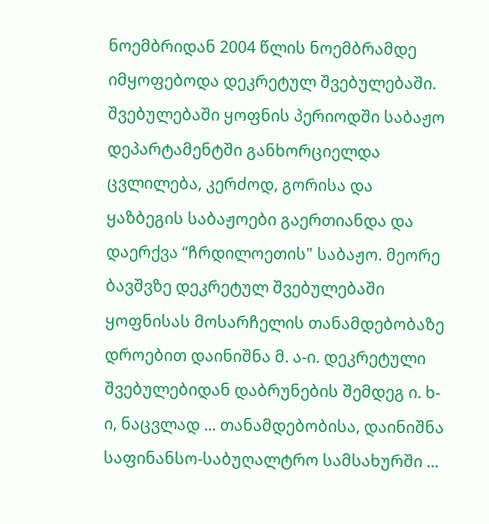ნოემბრიდან 2004 წლის ნოემბრამდე იმყოფებოდა დეკრეტულ შვებულებაში. შვებულებაში ყოფნის პერიოდში საბაჟო დეპარტამენტში განხორციელდა ცვლილება, კერძოდ, გორისა და ყაზბეგის საბაჟოები გაერთიანდა და დაერქვა “ჩრდილოეთის" საბაჟო. მეორე ბავშვზე დეკრეტულ შვებულებაში ყოფნისას მოსარჩელის თანამდებობაზე დროებით დაინიშნა მ. ა-ი. დეკრეტული შვებულებიდან დაბრუნების შემდეგ ი. ხ-ი, ნაცვლად ... თანამდებობისა, დაინიშნა საფინანსო-საბუღალტრო სამსახურში ...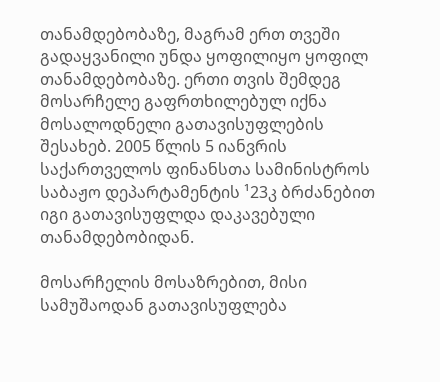თანამდებობაზე, მაგრამ ერთ თვეში გადაყვანილი უნდა ყოფილიყო ყოფილ თანამდებობაზე. ერთი თვის შემდეგ მოსარჩელე გაფრთხილებულ იქნა მოსალოდნელი გათავისუფლების შესახებ. 2005 წლის 5 იანვრის საქართველოს ფინანსთა სამინისტროს საბაჟო დეპარტამენტის ¹23კ ბრძანებით იგი გათავისუფლდა დაკავებული თანამდებობიდან.

მოსარჩელის მოსაზრებით, მისი სამუშაოდან გათავისუფლება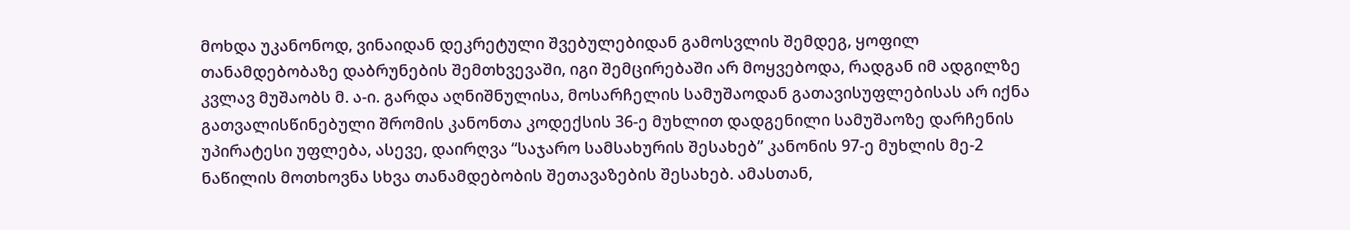მოხდა უკანონოდ, ვინაიდან დეკრეტული შვებულებიდან გამოსვლის შემდეგ, ყოფილ თანამდებობაზე დაბრუნების შემთხვევაში, იგი შემცირებაში არ მოყვებოდა, რადგან იმ ადგილზე კვლავ მუშაობს მ. ა-ი. გარდა აღნიშნულისა, მოსარჩელის სამუშაოდან გათავისუფლებისას არ იქნა გათვალისწინებული შრომის კანონთა კოდექსის 36-ე მუხლით დადგენილი სამუშაოზე დარჩენის უპირატესი უფლება, ასევე, დაირღვა “საჯარო სამსახურის შესახებ” კანონის 97-ე მუხლის მე-2 ნაწილის მოთხოვნა სხვა თანამდებობის შეთავაზების შესახებ. ამასთან,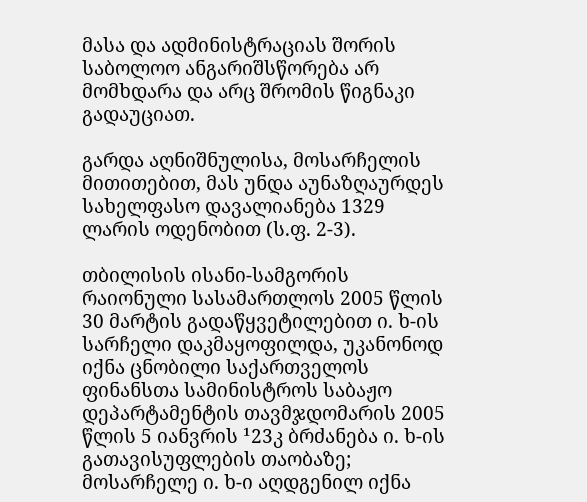მასა და ადმინისტრაციას შორის საბოლოო ანგარიშსწორება არ მომხდარა და არც შრომის წიგნაკი გადაუციათ.

გარდა აღნიშნულისა, მოსარჩელის მითითებით, მას უნდა აუნაზღაურდეს სახელფასო დავალიანება 1329 ლარის ოდენობით (ს.ფ. 2-3).

თბილისის ისანი-სამგორის რაიონული სასამართლოს 2005 წლის 30 მარტის გადაწყვეტილებით ი. ხ-ის სარჩელი დაკმაყოფილდა, უკანონოდ იქნა ცნობილი საქართველოს ფინანსთა სამინისტროს საბაჟო დეპარტამენტის თავმჯდომარის 2005 წლის 5 იანვრის ¹23კ ბრძანება ი. ხ-ის გათავისუფლების თაობაზე; მოსარჩელე ი. ხ-ი აღდგენილ იქნა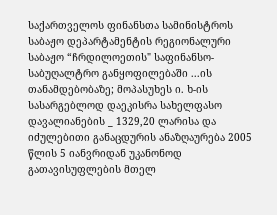საქართველოს ფინანსთა სამინისტროს საბაჟო დეპარტამენტის რეგიონალური საბაჟო “ჩრდილოეთის" საფინანსო-საბუღალტრო განყოფილებაში ...ის თანამდებობაზე; მოპასუხეს ი. ხ-ის სასარგებლოდ დაეკისრა სახელფასო დავალიანების _ 1329,20 ლარისა და იძულებითი განაცდურის ანაზღაურება 2005 წლის 5 იანვრიდან უკანონოდ გათავისუფლების მთელ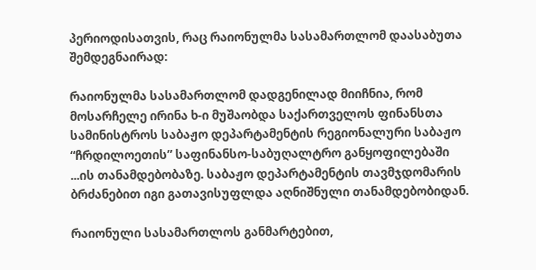პერიოდისათვის, რაც რაიონულმა სასამართლომ დაასაბუთა შემდეგნაირად:

რაიონულმა სასამართლომ დადგენილად მიიჩნია, რომ მოსარჩელე ირინა ხ-ი მუშაობდა საქართველოს ფინანსთა სამინისტროს საბაჟო დეპარტამენტის რეგიონალური საბაჟო “ჩრდილოეთის” საფინანსო-საბუღალტრო განყოფილებაში ...ის თანამდებობაზე. საბაჟო დეპარტამენტის თავმჯდომარის ბრძანებით იგი გათავისუფლდა აღნიშნული თანამდებობიდან.

რაიონული სასამართლოს განმარტებით,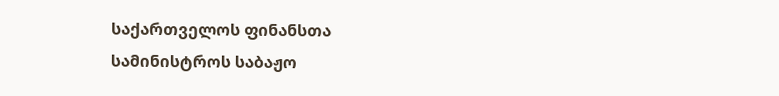საქართველოს ფინანსთა სამინისტროს საბაჟო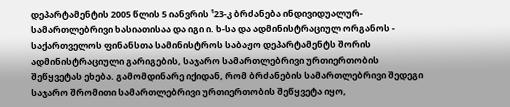დეპარტამენტის 2005 წლის 5 იანვრის ¹23-კ ბრძანება ინდივიდუალურ-სამართლებრივი ხასიათისაა და იგი ი. ხ-სა და ადმინისტრაციულ ორგანოს - საქართველოს ფინანსთა სამინისტროს საბაჟო დეპარტამენტს შორის ადმინისტრაციული გარიგების, საჯარო სამართლებრივი ურთიერთობის შეწყვეტას ეხება. გამომდინარე იქიდან, რომ ბრძანების სამართლებრივი შედეგი საჯარო შრომითი სამართლებრივი ურთიერთობის შეწყვეტა იყო,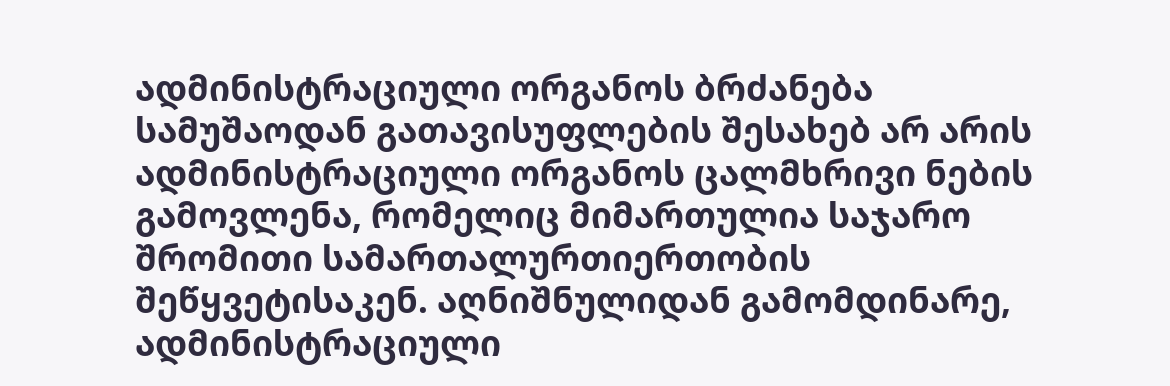ადმინისტრაციული ორგანოს ბრძანება სამუშაოდან გათავისუფლების შესახებ არ არის ადმინისტრაციული ორგანოს ცალმხრივი ნების გამოვლენა, რომელიც მიმართულია საჯარო შრომითი სამართალურთიერთობის შეწყვეტისაკენ. აღნიშნულიდან გამომდინარე, ადმინისტრაციული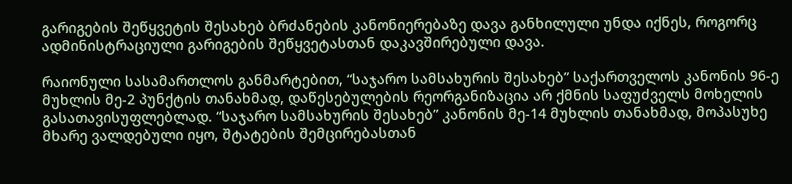გარიგების შეწყვეტის შესახებ ბრძანების კანონიერებაზე დავა განხილული უნდა იქნეს, როგორც ადმინისტრაციული გარიგების შეწყვეტასთან დაკავშირებული დავა.

რაიონული სასამართლოს განმარტებით, “საჯარო სამსახურის შესახებ” საქართველოს კანონის 96-ე მუხლის მე-2 პუნქტის თანახმად, დაწესებულების რეორგანიზაცია არ ქმნის საფუძველს მოხელის გასათავისუფლებლად. “საჯარო სამსახურის შესახებ” კანონის მე-14 მუხლის თანახმად, მოპასუხე მხარე ვალდებული იყო, შტატების შემცირებასთან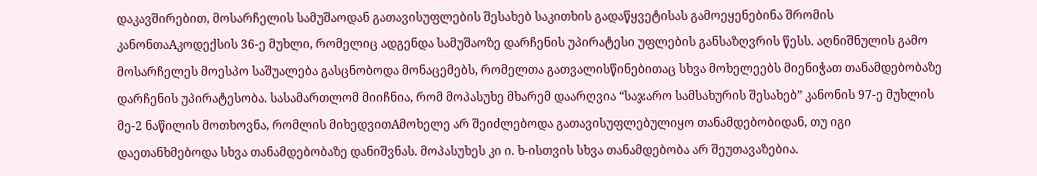დაკავშირებით, მოსარჩელის სამუშაოდან გათავისუფლების შესახებ საკითხის გადაწყვეტისას გამოეყენებინა შრომის კანონთაAკოდექსის 36-ე მუხლი, რომელიც ადგენდა სამუშაოზე დარჩენის უპირატესი უფლების განსაზღვრის წესს. აღნიშნულის გამო მოსარჩელეს მოესპო საშუალება გასცნობოდა მონაცემებს, რომელთა გათვალისწინებითაც სხვა მოხელეებს მიენიჭათ თანამდებობაზე დარჩენის უპირატესობა. სასამართლომ მიიჩნია, რომ მოპასუხე მხარემ დაარღვია “საჯარო სამსახურის შესახებ” კანონის 97-ე მუხლის მე-2 ნაწილის მოთხოვნა, რომლის მიხედვითAმოხელე არ შეიძლებოდა გათავისუფლებულიყო თანამდებობიდან, თუ იგი დაეთანხმებოდა სხვა თანამდებობაზე დანიშვნას. მოპასუხეს კი ი. ხ-ისთვის სხვა თანამდებობა არ შეუთავაზებია.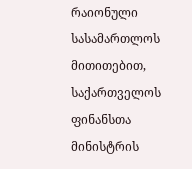რაიონული სასამართლოს მითითებით, საქართველოს ფინანსთა მინისტრის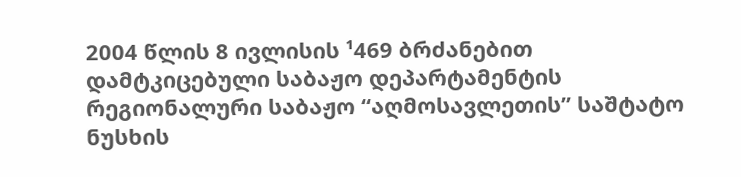2004 წლის 8 ივლისის ¹469 ბრძანებით დამტკიცებული საბაჟო დეპარტამენტის რეგიონალური საბაჟო “აღმოსავლეთის” საშტატო ნუსხის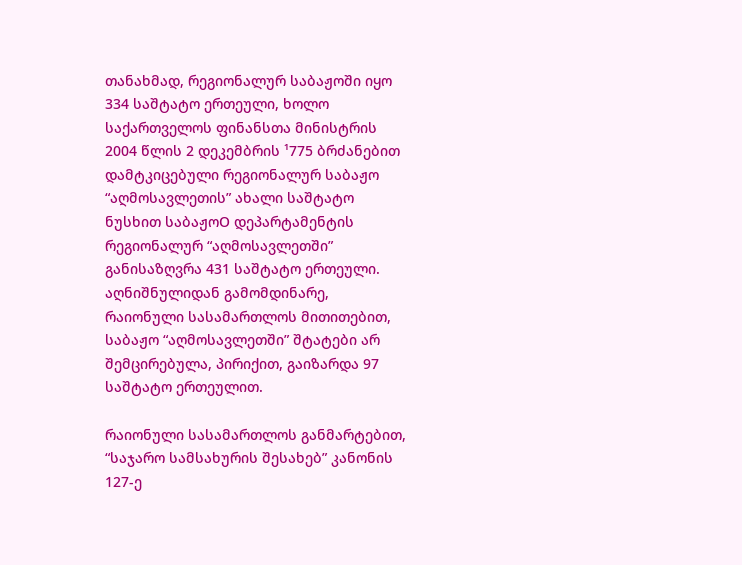თანახმად, რეგიონალურ საბაჟოში იყო 334 საშტატო ერთეული, ხოლო საქართველოს ფინანსთა მინისტრის 2004 წლის 2 დეკემბრის ¹775 ბრძანებით დამტკიცებული რეგიონალურ საბაჟო “აღმოსავლეთის” ახალი საშტატო ნუსხით საბაჟოO დეპარტამენტის რეგიონალურ “აღმოსავლეთში” განისაზღვრა 431 საშტატო ერთეული. აღნიშნულიდან გამომდინარე, რაიონული სასამართლოს მითითებით, საბაჟო “აღმოსავლეთში” შტატები არ შემცირებულა, პირიქით, გაიზარდა 97 საშტატო ერთეულით.

რაიონული სასამართლოს განმარტებით, “საჯარო სამსახურის შესახებ” კანონის 127-ე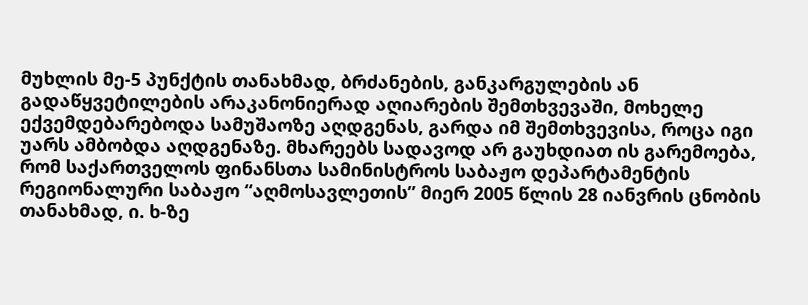მუხლის მე-5 პუნქტის თანახმად, ბრძანების, განკარგულების ან გადაწყვეტილების არაკანონიერად აღიარების შემთხვევაში, მოხელე ექვემდებარებოდა სამუშაოზე აღდგენას, გარდა იმ შემთხვევისა, როცა იგი უარს ამბობდა აღდგენაზე. მხარეებს სადავოდ არ გაუხდიათ ის გარემოება, რომ საქართველოს ფინანსთა სამინისტროს საბაჟო დეპარტამენტის რეგიონალური საბაჟო “აღმოსავლეთის” მიერ 2005 წლის 28 იანვრის ცნობის თანახმად, ი. ხ-ზე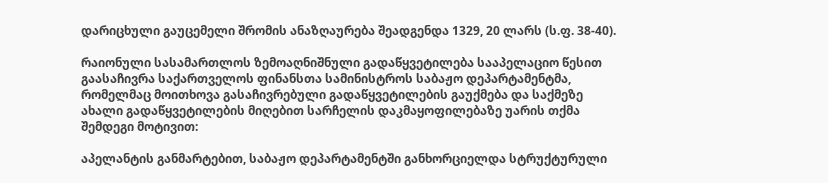დარიცხული გაუცემელი შრომის ანაზღაურება შეადგენდა 1329, 20 ლარს (ს.ფ. 38-40).

რაიონული სასამართლოს ზემოაღნიშნული გადაწყვეტილება სააპელაციო წესით გაასაჩივრა საქართველოს ფინანსთა სამინისტროს საბაჟო დეპარტამენტმა, რომელმაც მოითხოვა გასაჩივრებული გადაწყვეტილების გაუქმება და საქმეზე ახალი გადაწყვეტილების მიღებით სარჩელის დაკმაყოფილებაზე უარის თქმა შემდეგი მოტივით:

აპელანტის განმარტებით, საბაჟო დეპარტამენტში განხორციელდა სტრუქტურული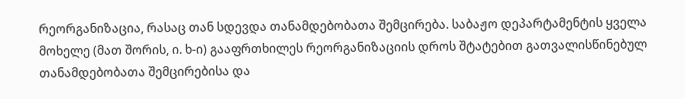რეორგანიზაცია, რასაც თან სდევდა თანამდებობათა შემცირება. საბაჟო დეპარტამენტის ყველა მოხელე (მათ შორის, ი. ხ-ი) გააფრთხილეს რეორგანიზაციის დროს შტატებით გათვალისწინებულ თანამდებობათა შემცირებისა და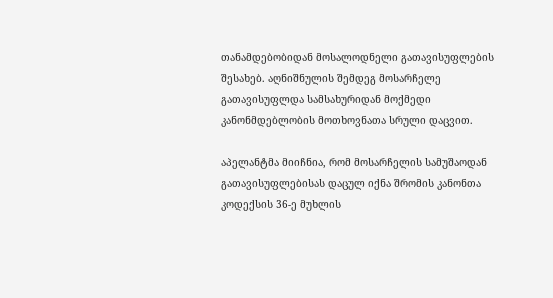თანამდებობიდან მოსალოდნელი გათავისუფლების შესახებ. აღნიშნულის შემდეგ მოსარჩელე გათავისუფლდა სამსახურიდან მოქმედი კანონმდებლობის მოთხოვნათა სრული დაცვით.

აპელანტმა მიიჩნია, რომ მოსარჩელის სამუშაოდან გათავისუფლებისას დაცულ იქნა შრომის კანონთა კოდექსის 36-ე მუხლის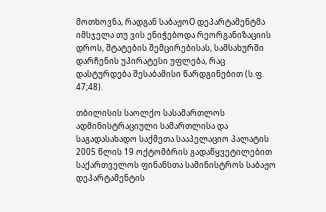მოთხოვნა, რადგან საბაჟოO დეპარტამენტმა იმსჯელა თუ ვის ენიჭებოდა რეორგანიზაციის დროს, შტატების შემცირებისას, სამსახურში დარჩენის უპირატესი უფლება, რაც დასტურდება შესაბამისი წარდგინებით (ს.ფ. 47;48).

თბილისის საოლქო სასამართლოს ადმინისტრაციული სამართლისა და საგადასახადო საქმეთა სააპელაციო პალატის 2005 წლის 19 ოქტომბრის გადაწყვეტილებით საქართველოს ფინანსთა სამინისტროს საბაჟო დეპარტამენტის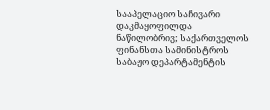სააპელაციო საჩივარი დაკმაყოფილდა ნაწილობრივ; საქართველოს ფინანსთა სამინისტროს საბაჟო დეპარტამენტის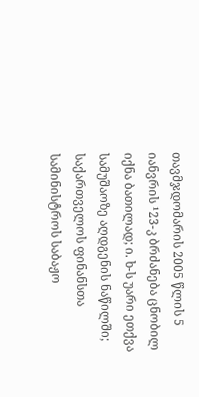თავმჯდომარის 2005 წლის 5 იანვრის ¹23-კ ბრძანება ცნობილ იქნა ბათილად; ი. ხ-ს უარი ეთქვა სამუშაოზე აღდგენის ნაწილში; საქართველოს ფინანსთა სამინისტროს საბაჟო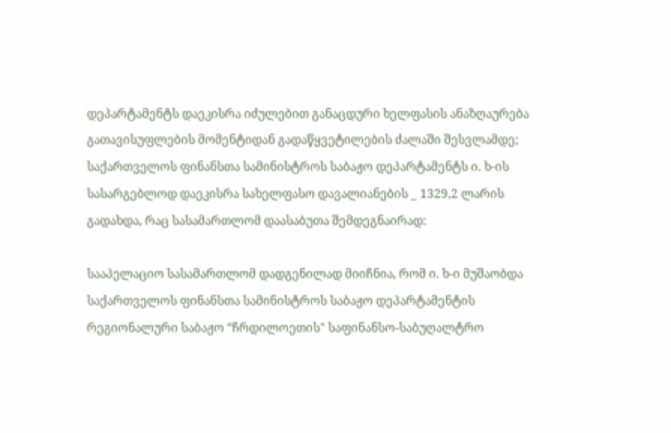დეპარტამენტს დაეკისრა იძულებით განაცდური ხელფასის ანაზღაურება გათავისუფლების მომენტიდან გადაწყვეტილების ძალაში შესვლამდე; საქართველოს ფინანსთა სამინისტროს საბაჟო დეპარტამენტს ი. ხ-ის სასარგებლოდ დაეკისრა სახელფასო დავალიანების _ 1329,2 ლარის გადახდა, რაც სასამართლომ დაასაბუთა შემდეგნაირად:

სააპელაციო სასამართლომ დადგენილად მიიჩნია, რომ ი. ხ-ი მუშაობდა საქართველოს ფინანსთა სამინისტროს საბაჟო დეპარტამენტის რეგიონალური საბაჟო “ჩრდილოეთის" საფინანსო-საბუღალტრო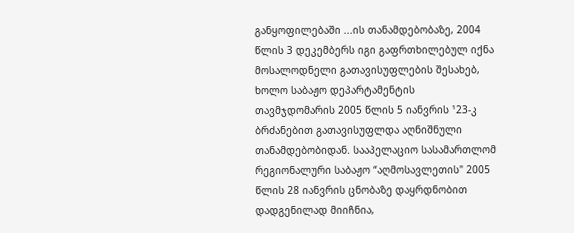განყოფილებაში ...ის თანამდებობაზე, 2004 წლის 3 დეკემბერს იგი გაფრთხილებულ იქნა მოსალოდნელი გათავისუფლების შესახებ, ხოლო საბაჟო დეპარტამენტის თავმჯდომარის 2005 წლის 5 იანვრის ¹23-კ ბრძანებით გათავისუფლდა აღნიშნული თანამდებობიდან. სააპელაციო სასამართლომ რეგიონალური საბაჟო “აღმოსავლეთის" 2005 წლის 28 იანვრის ცნობაზე დაყრდნობით დადგენილად მიიჩნია,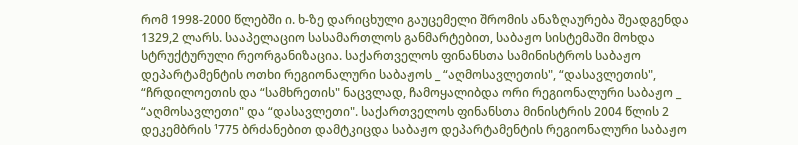რომ 1998-2000 წლებში ი. ხ-ზე დარიცხული გაუცემელი შრომის ანაზღაურება შეადგენდა 1329,2 ლარს. სააპელაციო სასამართლოს განმარტებით, საბაჟო სისტემაში მოხდა სტრუქტურული რეორგანიზაცია. საქართველოს ფინანსთა სამინისტროს საბაჟო დეპარტამენტის ოთხი რეგიონალური საბაჟოს _ “აღმოსავლეთის", “დასავლეთის", “ჩრდილოეთის და “სამხრეთის" ნაცვლად, ჩამოყალიბდა ორი რეგიონალური საბაჟო _ “აღმოსავლეთი" და “დასავლეთი". საქართველოს ფინანსთა მინისტრის 2004 წლის 2 დეკემბრის ¹775 ბრძანებით დამტკიცდა საბაჟო დეპარტამენტის რეგიონალური საბაჟო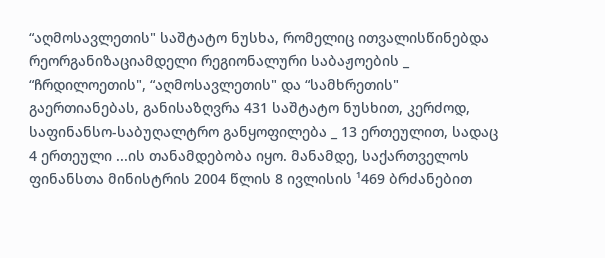“აღმოსავლეთის" საშტატო ნუსხა, რომელიც ითვალისწინებდა რეორგანიზაციამდელი რეგიონალური საბაჟოების _ “ჩრდილოეთის", “აღმოსავლეთის" და “სამხრეთის" გაერთიანებას, განისაზღვრა 431 საშტატო ნუსხით, კერძოდ, საფინანსო-საბუღალტრო განყოფილება _ 13 ერთეულით, სადაც 4 ერთეული ...ის თანამდებობა იყო. მანამდე, საქართველოს ფინანსთა მინისტრის 2004 წლის 8 ივლისის ¹469 ბრძანებით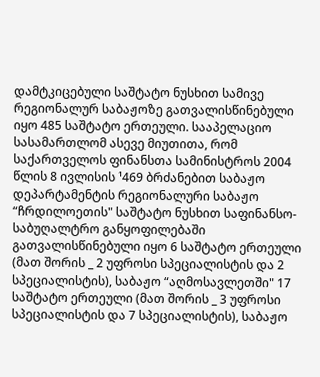დამტკიცებული საშტატო ნუსხით სამივე რეგიონალურ საბაჟოზე გათვალისწინებული იყო 485 საშტატო ერთეული. სააპელაციო სასამართლომ ასევე მიუთითა, რომ საქართველოს ფინანსთა სამინისტროს 2004 წლის 8 ივლისის ¹469 ბრძანებით საბაჟო დეპარტამენტის რეგიონალური საბაჟო “ჩრდილოეთის" საშტატო ნუსხით საფინანსო-საბუღალტრო განყოფილებაში გათვალისწინებული იყო 6 საშტატო ერთეული (მათ შორის _ 2 უფროსი სპეციალისტის და 2 სპეციალისტის), საბაჟო “აღმოსავლეთში" 17 საშტატო ერთეული (მათ შორის _ 3 უფროსი სპეციალისტის და 7 სპეციალისტის), საბაჟო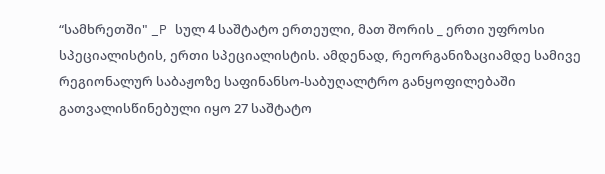“სამხრეთში" _P სულ 4 საშტატო ერთეული, მათ შორის _ ერთი უფროსი სპეციალისტის, ერთი სპეციალისტის. ამდენად, რეორგანიზაციამდე სამივე რეგიონალურ საბაჟოზე საფინანსო-საბუღალტრო განყოფილებაში გათვალისწინებული იყო 27 საშტატო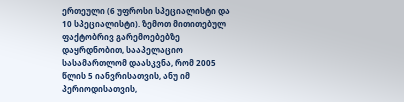ერთეული (6 უფროსი სპეციალისტი და 10 სპეციალისტი). ზემოთ მითითებულ ფაქტობრივ გარემოებებზე დაყრდნობით, სააპელაციო სასამართლომ დაასკვნა, რომ 2005 წლის 5 იანვრისათვის, ანუ იმ პერიოდისათვის,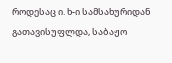როდესაც ი. ხ-ი სამსახურიდან გათავისუფლდა, საბაჟო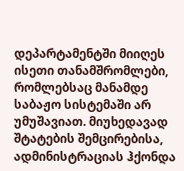დეპარტამენტში მიიღეს ისეთი თანამშრომლები, რომლებსაც მანამდე საბაჟო სისტემაში არ უმუშავიათ. მიუხედავად შტატების შემცირებისა, ადმინისტრაციას ჰქონდა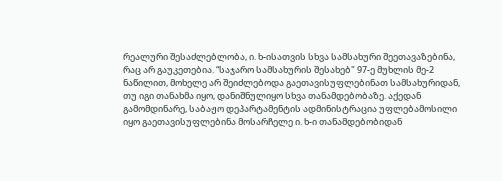რეალური შესაძლებლობა, ი. ხ-ისათვის სხვა სამსახური შეეთავაზებინა, რაც არ გაუკეთებია. “საჯარო სამსახურის შესახებ" 97-ე მუხლის მე-2 ნაწილით, მოხელე არ შეიძლებოდა გაეთავისუფლებინათ სამსახურიდან, თუ იგი თანახმა იყო, დანიშნულიყო სხვა თანამდებობაზე. აქედან გამომდინარე, საბაჟო დეპარტამენტის ადმინისტრაცია უფლებამოსილი იყო გაეთავისუფლებინა მოსარჩელე ი. ხ-ი თანამდებობიდან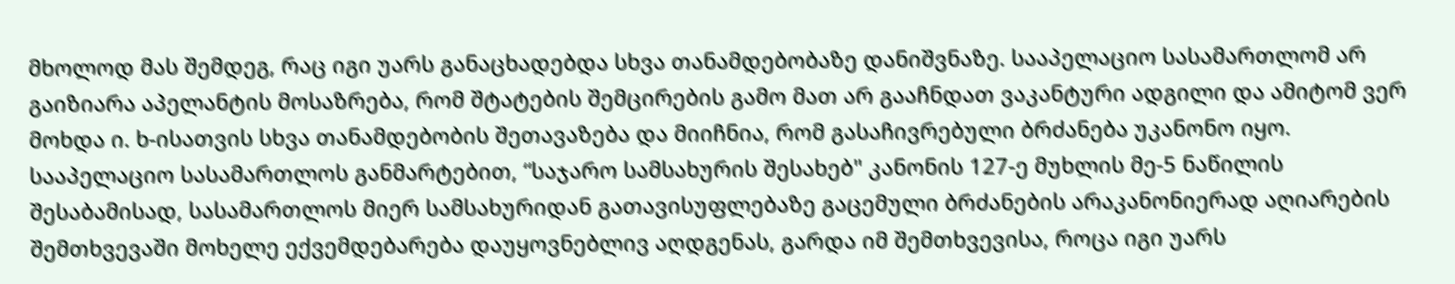მხოლოდ მას შემდეგ, რაც იგი უარს განაცხადებდა სხვა თანამდებობაზე დანიშვნაზე. სააპელაციო სასამართლომ არ გაიზიარა აპელანტის მოსაზრება, რომ შტატების შემცირების გამო მათ არ გააჩნდათ ვაკანტური ადგილი და ამიტომ ვერ მოხდა ი. ხ-ისათვის სხვა თანამდებობის შეთავაზება და მიიჩნია, რომ გასაჩივრებული ბრძანება უკანონო იყო. სააპელაციო სასამართლოს განმარტებით, “საჯარო სამსახურის შესახებ" კანონის 127-ე მუხლის მე-5 ნაწილის შესაბამისად, სასამართლოს მიერ სამსახურიდან გათავისუფლებაზე გაცემული ბრძანების არაკანონიერად აღიარების შემთხვევაში მოხელე ექვემდებარება დაუყოვნებლივ აღდგენას, გარდა იმ შემთხვევისა, როცა იგი უარს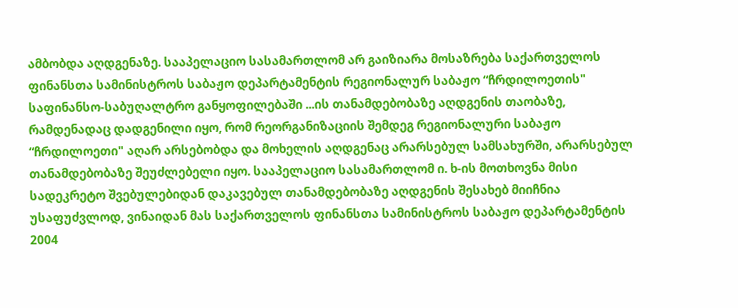ამბობდა აღდგენაზე. სააპელაციო სასამართლომ არ გაიზიარა მოსაზრება საქართველოს ფინანსთა სამინისტროს საბაჟო დეპარტამენტის რეგიონალურ საბაჟო “ჩრდილოეთის" საფინანსო-საბუღალტრო განყოფილებაში ...ის თანამდებობაზე აღდგენის თაობაზე, რამდენადაც დადგენილი იყო, რომ რეორგანიზაციის შემდეგ რეგიონალური საბაჟო “ჩრდილოეთი" აღარ არსებობდა და მოხელის აღდგენაც არარსებულ სამსახურში, არარსებულ თანამდებობაზე შეუძლებელი იყო. სააპელაციო სასამართლომ ი. ხ-ის მოთხოვნა მისი სადეკრეტო შვებულებიდან დაკავებულ თანამდებობაზე აღდგენის შესახებ მიიჩნია უსაფუძვლოდ, ვინაიდან მას საქართველოს ფინანსთა სამინისტროს საბაჟო დეპარტამენტის 2004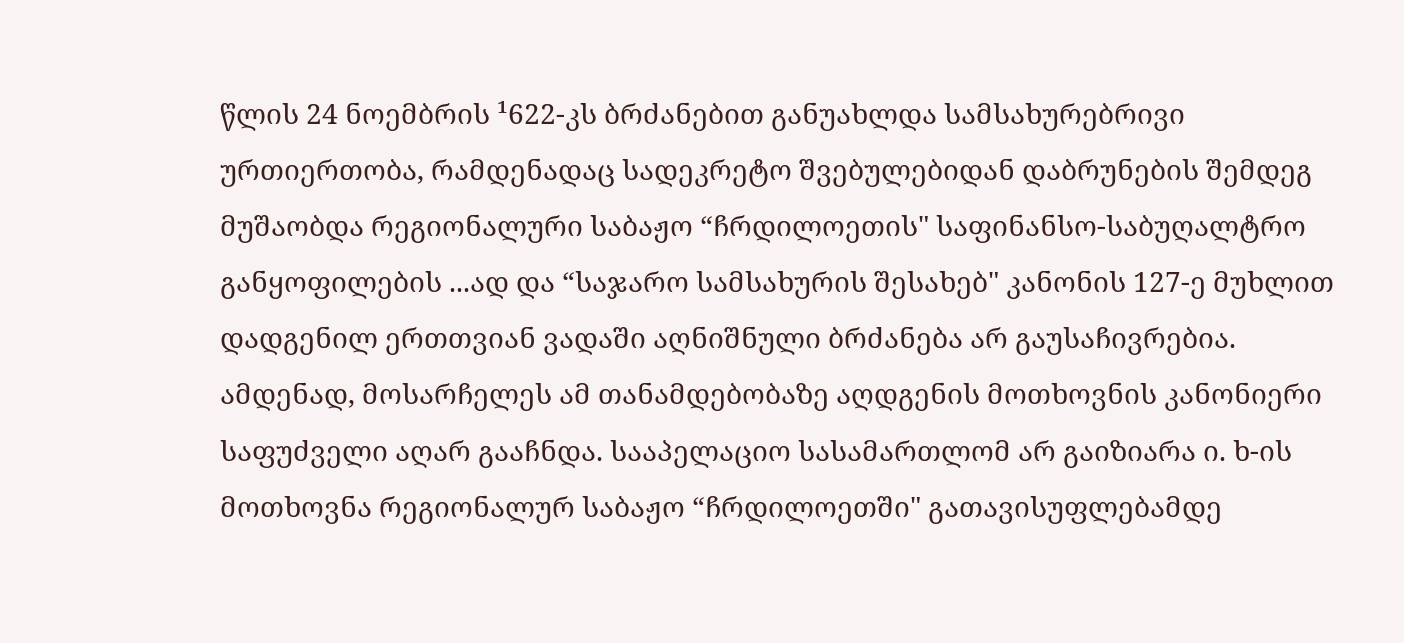წლის 24 ნოემბრის ¹622-კს ბრძანებით განუახლდა სამსახურებრივი ურთიერთობა, რამდენადაც სადეკრეტო შვებულებიდან დაბრუნების შემდეგ მუშაობდა რეგიონალური საბაჟო “ჩრდილოეთის" საფინანსო-საბუღალტრო განყოფილების ...ად და “საჯარო სამსახურის შესახებ" კანონის 127-ე მუხლით დადგენილ ერთთვიან ვადაში აღნიშნული ბრძანება არ გაუსაჩივრებია. ამდენად, მოსარჩელეს ამ თანამდებობაზე აღდგენის მოთხოვნის კანონიერი საფუძველი აღარ გააჩნდა. სააპელაციო სასამართლომ არ გაიზიარა ი. ხ-ის მოთხოვნა რეგიონალურ საბაჟო “ჩრდილოეთში" გათავისუფლებამდე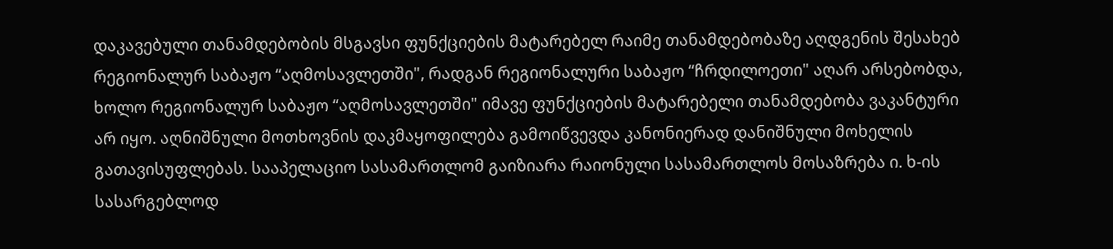დაკავებული თანამდებობის მსგავსი ფუნქციების მატარებელ რაიმე თანამდებობაზე აღდგენის შესახებ რეგიონალურ საბაჟო “აღმოსავლეთში", რადგან რეგიონალური საბაჟო “ჩრდილოეთი" აღარ არსებობდა, ხოლო რეგიონალურ საბაჟო “აღმოსავლეთში" იმავე ფუნქციების მატარებელი თანამდებობა ვაკანტური არ იყო. აღნიშნული მოთხოვნის დაკმაყოფილება გამოიწვევდა კანონიერად დანიშნული მოხელის გათავისუფლებას. სააპელაციო სასამართლომ გაიზიარა რაიონული სასამართლოს მოსაზრება ი. ხ-ის სასარგებლოდ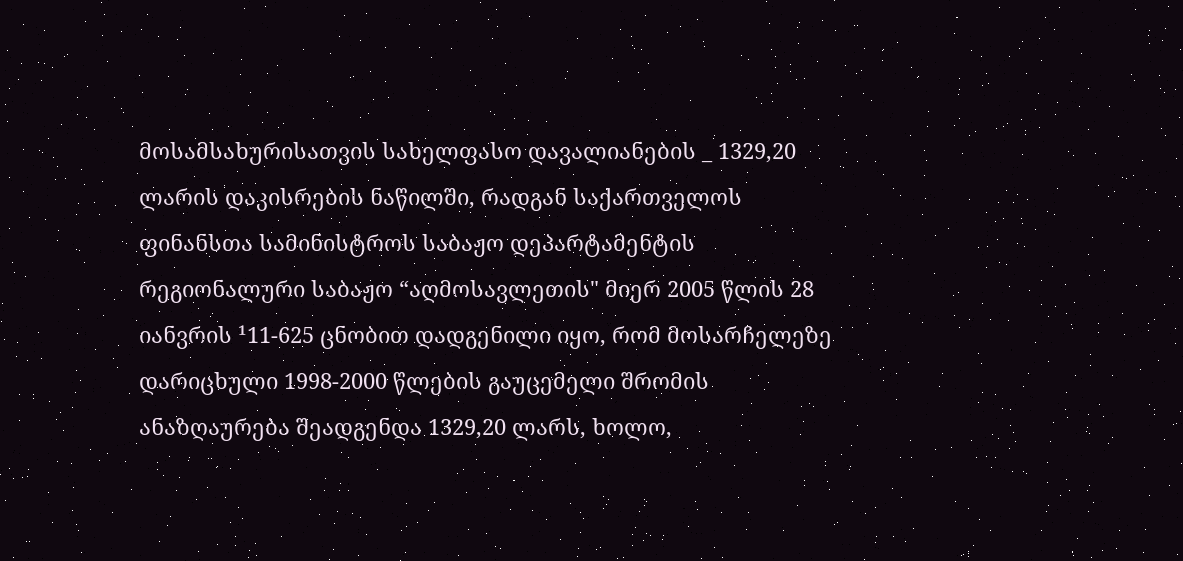მოსამსახურისათვის სახელფასო დავალიანების _ 1329,20 ლარის დაკისრების ნაწილში, რადგან საქართველოს ფინანსთა სამინისტროს საბაჟო დეპარტამენტის რეგიონალური საბაჟო “აღმოსავლეთის" მიერ 2005 წლის 28 იანვრის ¹11-625 ცნობით დადგენილი იყო, რომ მოსარჩელეზე დარიცხული 1998-2000 წლების გაუცემელი შრომის ანაზღაურება შეადგენდა 1329,20 ლარს, ხოლო,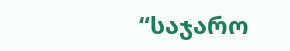“საჯარო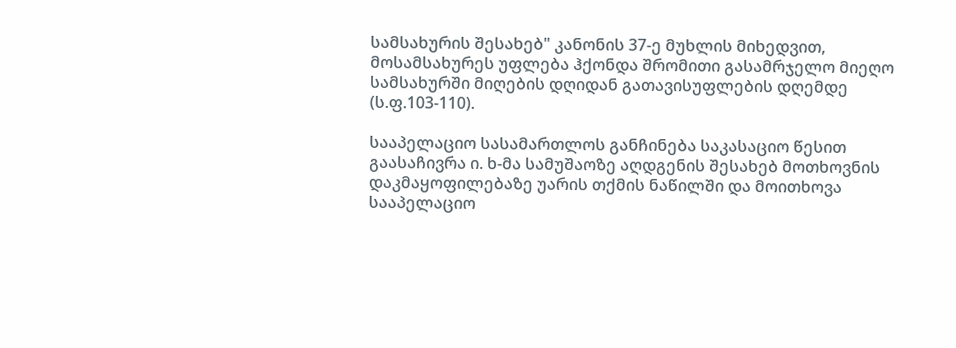სამსახურის შესახებ" კანონის 37-ე მუხლის მიხედვით, მოსამსახურეს უფლება ჰქონდა შრომითი გასამრჯელო მიეღო სამსახურში მიღების დღიდან გათავისუფლების დღემდე (ს.ფ.103-110).

სააპელაციო სასამართლოს განჩინება საკასაციო წესით გაასაჩივრა ი. ხ-მა სამუშაოზე აღდგენის შესახებ მოთხოვნის დაკმაყოფილებაზე უარის თქმის ნაწილში და მოითხოვა სააპელაციო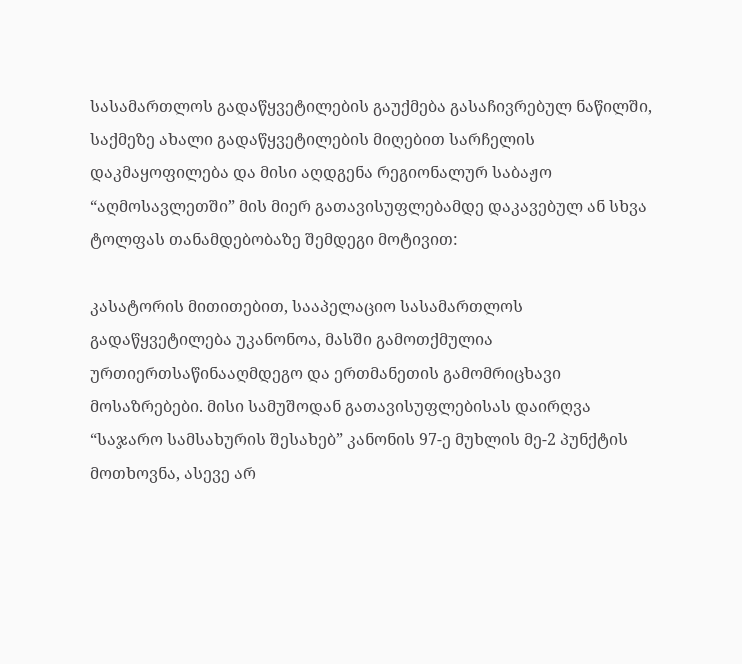სასამართლოს გადაწყვეტილების გაუქმება გასაჩივრებულ ნაწილში, საქმეზე ახალი გადაწყვეტილების მიღებით სარჩელის დაკმაყოფილება და მისი აღდგენა რეგიონალურ საბაჟო “აღმოსავლეთში” მის მიერ გათავისუფლებამდე დაკავებულ ან სხვა ტოლფას თანამდებობაზე შემდეგი მოტივით:

კასატორის მითითებით, სააპელაციო სასამართლოს გადაწყვეტილება უკანონოა, მასში გამოთქმულია ურთიერთსაწინააღმდეგო და ერთმანეთის გამომრიცხავი მოსაზრებები. მისი სამუშოდან გათავისუფლებისას დაირღვა “საჯარო სამსახურის შესახებ” კანონის 97-ე მუხლის მე-2 პუნქტის მოთხოვნა, ასევე არ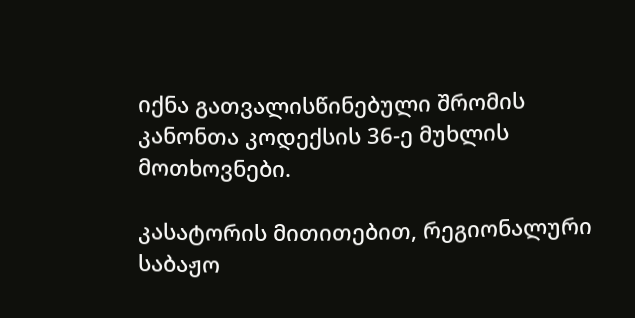იქნა გათვალისწინებული შრომის კანონთა კოდექსის 36-ე მუხლის მოთხოვნები.

კასატორის მითითებით, რეგიონალური საბაჟო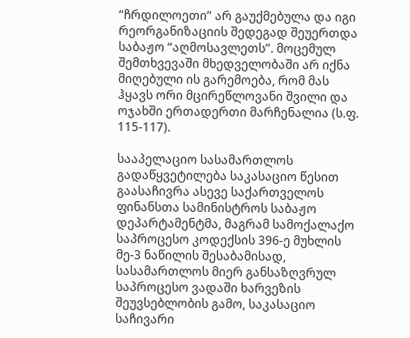“ჩრდილოეთი” არ გაუქმებულა და იგი რეორგანიზაციის შედეგად შეუერთდა საბაჟო “აღმოსავლეთს”. მოცემულ შემთხვევაში მხედველობაში არ იქნა მიღებული ის გარემოება, რომ მას ჰყავს ორი მცირეწლოვანი შვილი და ოჯახში ერთადერთი მარჩენალია (ს.ფ. 115-117).

სააპელაციო სასამართლოს გადაწყვეტილება საკასაციო წესით გაასაჩივრა ასევე საქართველოს ფინანსთა სამინისტროს საბაჟო დეპარტამენტმა, მაგრამ სამოქალაქო საპროცესო კოდექსის 396-ე მუხლის მე-3 ნაწილის შესაბამისად, სასამართლოს მიერ განსაზღვრულ საპროცესო ვადაში ხარვეზის შეუვსებლობის გამო, საკასაციო საჩივარი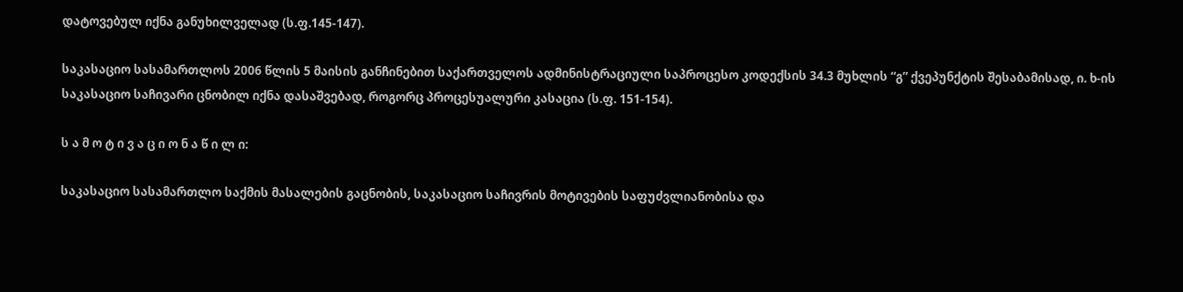დატოვებულ იქნა განუხილველად (ს.ფ.145-147).

საკასაციო სასამართლოს 2006 წლის 5 მაისის განჩინებით საქართველოს ადმინისტრაციული საპროცესო კოდექსის 34.3 მუხლის “გ” ქვეპუნქტის შესაბამისად, ი. ხ-ის საკასაციო საჩივარი ცნობილ იქნა დასაშვებად, როგორც პროცესუალური კასაცია (ს.ფ. 151-154).

ს ა მ ო ტ ი ვ ა ც ი ო ნ ა წ ი ლ ი:

საკასაციო სასამართლო საქმის მასალების გაცნობის, საკასაციო საჩივრის მოტივების საფუძვლიანობისა და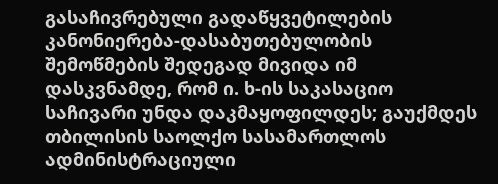გასაჩივრებული გადაწყვეტილების კანონიერება-დასაბუთებულობის შემოწმების შედეგად მივიდა იმ დასკვნამდე, რომ ი. ხ-ის საკასაციო საჩივარი უნდა დაკმაყოფილდეს; გაუქმდეს თბილისის საოლქო სასამართლოს ადმინისტრაციული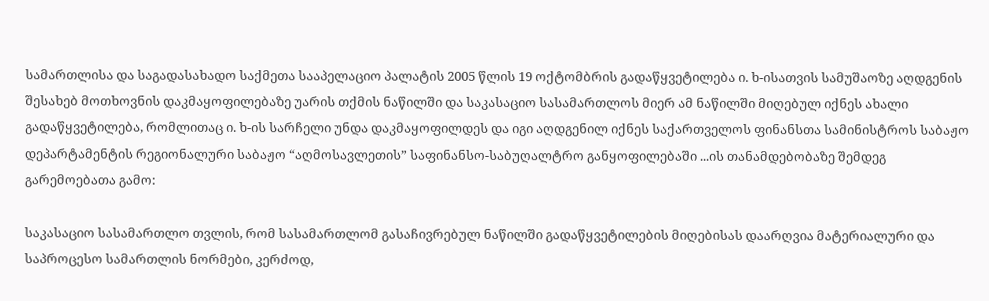სამართლისა და საგადასახადო საქმეთა სააპელაციო პალატის 2005 წლის 19 ოქტომბრის გადაწყვეტილება ი. ხ-ისათვის სამუშაოზე აღდგენის შესახებ მოთხოვნის დაკმაყოფილებაზე უარის თქმის ნაწილში და საკასაციო სასამართლოს მიერ ამ ნაწილში მიღებულ იქნეს ახალი გადაწყვეტილება, რომლითაც ი. ხ-ის სარჩელი უნდა დაკმაყოფილდეს და იგი აღდგენილ იქნეს საქართველოს ფინანსთა სამინისტროს საბაჟო დეპარტამენტის რეგიონალური საბაჟო “აღმოსავლეთის” საფინანსო-საბუღალტრო განყოფილებაში ...ის თანამდებობაზე შემდეგ გარემოებათა გამო:

საკასაციო სასამართლო თვლის, რომ სასამართლომ გასაჩივრებულ ნაწილში გადაწყვეტილების მიღებისას დაარღვია მატერიალური და საპროცესო სამართლის ნორმები, კერძოდ,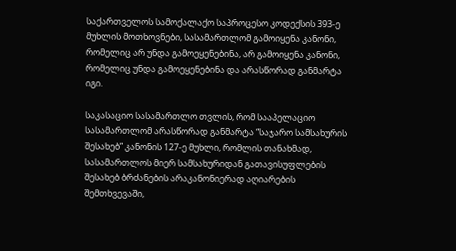საქართველოს სამოქალაქო საპროცესო კოდექსის 393-ე მუხლის მოთხოვნები, სასამართლომ გამოიყენა კანონი, რომელიც არ უნდა გამოეყენებინა, არ გამოიყენა კანონი, რომელიც უნდა გამოეყენებინა და არასწორად განმარტა იგი.

საკასაციო სასამართლო თვლის, რომ სააპელაციო სასამართლომ არასწორად განმარტა “საჯარო სამსახურის შესახებ” კანონის 127-ე მუხლი, რომლის თანახმად, სასამართლოს მიერ სამსახურიდან გათავისუფლების შესახებ ბრძანების არაკანონიერად აღიარების შემთხვევაში,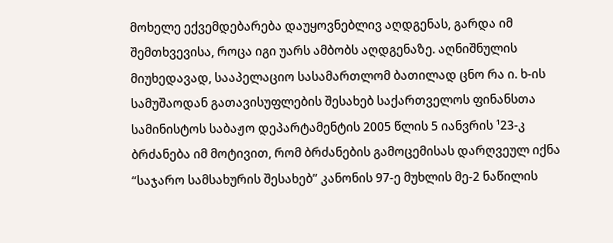მოხელე ექვემდებარება დაუყოვნებლივ აღდგენას, გარდა იმ შემთხვევისა, როცა იგი უარს ამბობს აღდგენაზე. აღნიშნულის მიუხედავად, სააპელაციო სასამართლომ ბათილად ცნო რა ი. ხ-ის სამუშაოდან გათავისუფლების შესახებ საქართველოს ფინანსთა სამინისტოს საბაჟო დეპარტამენტის 2005 წლის 5 იანვრის ¹23-კ ბრძანება იმ მოტივით, რომ ბრძანების გამოცემისას დარღვეულ იქნა “საჯარო სამსახურის შესახებ” კანონის 97-ე მუხლის მე-2 ნაწილის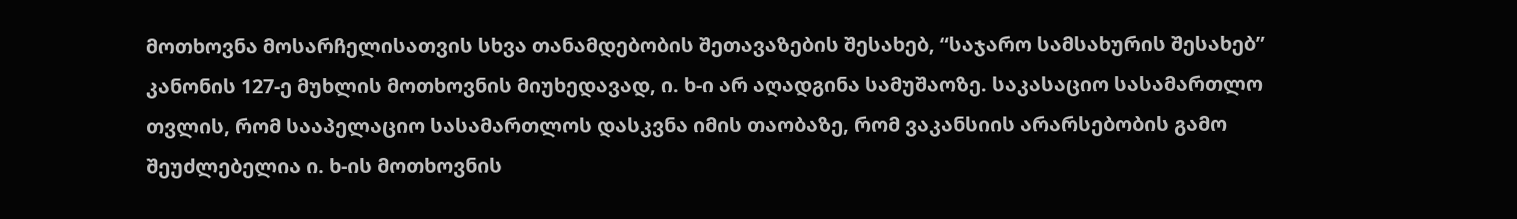მოთხოვნა მოსარჩელისათვის სხვა თანამდებობის შეთავაზების შესახებ, “საჯარო სამსახურის შესახებ” კანონის 127-ე მუხლის მოთხოვნის მიუხედავად, ი. ხ-ი არ აღადგინა სამუშაოზე. საკასაციო სასამართლო თვლის, რომ სააპელაციო სასამართლოს დასკვნა იმის თაობაზე, რომ ვაკანსიის არარსებობის გამო შეუძლებელია ი. ხ-ის მოთხოვნის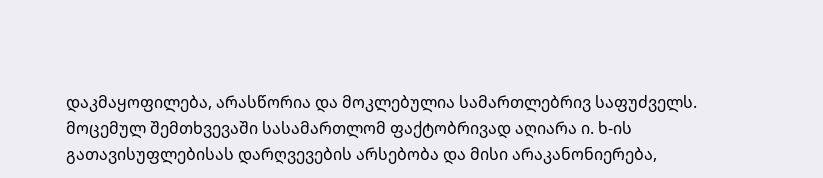დაკმაყოფილება, არასწორია და მოკლებულია სამართლებრივ საფუძველს. მოცემულ შემთხვევაში სასამართლომ ფაქტობრივად აღიარა ი. ხ-ის გათავისუფლებისას დარღვევების არსებობა და მისი არაკანონიერება,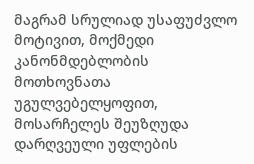მაგრამ სრულიად უსაფუძვლო მოტივით, მოქმედი კანონმდებლობის მოთხოვნათა უგულვებელყოფით, მოსარჩელეს შეუზღუდა დარღვეული უფლების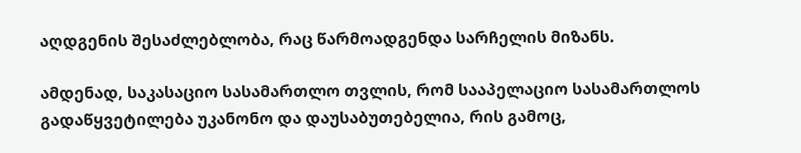აღდგენის შესაძლებლობა, რაც წარმოადგენდა სარჩელის მიზანს.

ამდენად, საკასაციო სასამართლო თვლის, რომ სააპელაციო სასამართლოს გადაწყვეტილება უკანონო და დაუსაბუთებელია, რის გამოც,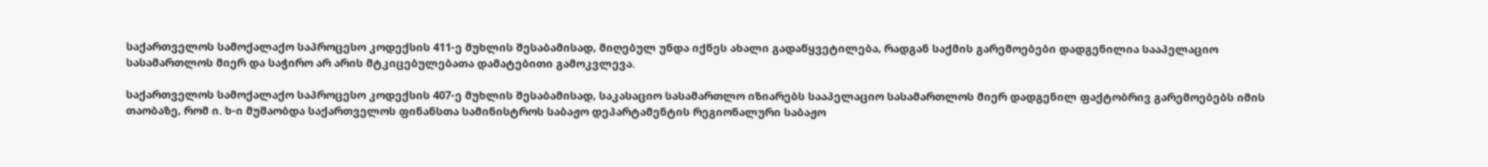საქართველოს სამოქალაქო საპროცესო კოდექსის 411-ე მუხლის შესაბამისად, მიღებულ უნდა იქნეს ახალი გადაწყვეტილება, რადგან საქმის გარემოებები დადგენილია სააპელაციო სასამართლოს მიერ და საჭირო არ არის მტკიცებულებათა დამატებითი გამოკვლევა.

საქართველოს სამოქალაქო საპროცესო კოდექსის 407-ე მუხლის შესაბამისად, საკასაციო სასამართლო იზიარებს სააპელაციო სასამართლოს მიერ დადგენილ ფაქტობრივ გარემოებებს იმის თაობაზე, რომ ი. ხ-ი მუშაობდა საქართველოს ფინანსთა სამინისტროს საბაჟო დეპარტამენტის რეგიონალური საბაჟო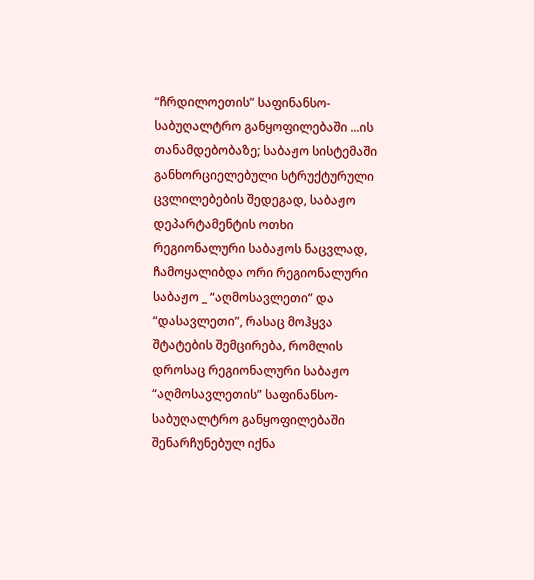“ჩრდილოეთის” საფინანსო-საბუღალტრო განყოფილებაში ...ის თანამდებობაზე; საბაჟო სისტემაში განხორციელებული სტრუქტურული ცვლილებების შედეგად, საბაჟო დეპარტამენტის ოთხი რეგიონალური საბაჟოს ნაცვლად, ჩამოყალიბდა ორი რეგიონალური საბაჟო _ “აღმოსავლეთი” და “დასავლეთი”, რასაც მოჰყვა შტატების შემცირება, რომლის დროსაც რეგიონალური საბაჟო “აღმოსავლეთის” საფინანსო-საბუღალტრო განყოფილებაში შენარჩუნებულ იქნა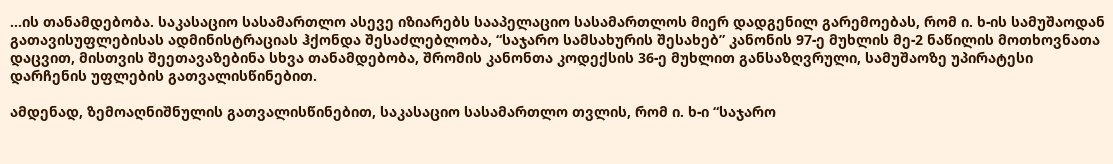...ის თანამდებობა. საკასაციო სასამართლო ასევე იზიარებს სააპელაციო სასამართლოს მიერ დადგენილ გარემოებას, რომ ი. ხ-ის სამუშაოდან გათავისუფლებისას ადმინისტრაციას ჰქონდა შესაძლებლობა, “საჯარო სამსახურის შესახებ” კანონის 97-ე მუხლის მე-2 ნაწილის მოთხოვნათა დაცვით, მისთვის შეეთავაზებინა სხვა თანამდებობა, შრომის კანონთა კოდექსის 36-ე მუხლით განსაზღვრული, სამუშაოზე უპირატესი დარჩენის უფლების გათვალისწინებით.

ამდენად, ზემოაღნიშნულის გათვალისწინებით, საკასაციო სასამართლო თვლის, რომ ი. ხ-ი “საჯარო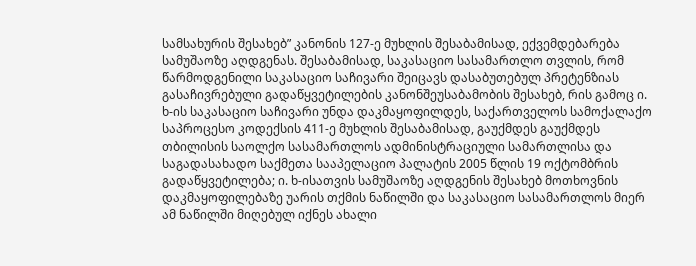სამსახურის შესახებ” კანონის 127-ე მუხლის შესაბამისად, ექვემდებარება სამუშაოზე აღდგენას. შესაბამისად, საკასაციო სასამართლო თვლის, რომ წარმოდგენილი საკასაციო საჩივარი შეიცავს დასაბუთებულ პრეტენზიას გასაჩივრებული გადაწყვეტილების კანონშეუსაბამობის შესახებ, რის გამოც ი. ხ-ის საკასაციო საჩივარი უნდა დაკმაყოფილდეს, საქართველოს სამოქალაქო საპროცესო კოდექსის 411-ე მუხლის შესაბამისად, გაუქმდეს გაუქმდეს თბილისის საოლქო სასამართლოს ადმინისტრაციული სამართლისა და საგადასახადო საქმეთა სააპელაციო პალატის 2005 წლის 19 ოქტომბრის გადაწყვეტილება; ი. ხ-ისათვის სამუშაოზე აღდგენის შესახებ მოთხოვნის დაკმაყოფილებაზე უარის თქმის ნაწილში და საკასაციო სასამართლოს მიერ ამ ნაწილში მიღებულ იქნეს ახალი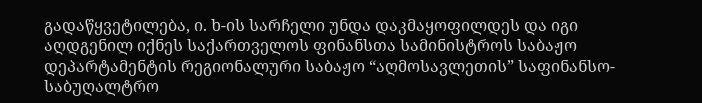გადაწყვეტილება, ი. ხ-ის სარჩელი უნდა დაკმაყოფილდეს და იგი აღდგენილ იქნეს საქართველოს ფინანსთა სამინისტროს საბაჟო დეპარტამენტის რეგიონალური საბაჟო “აღმოსავლეთის” საფინანსო-საბუღალტრო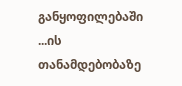განყოფილებაში ...ის თანამდებობაზე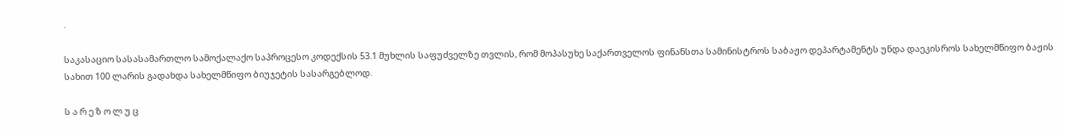.

საკასაციო სასასამართლო სამოქალაქო საპროცესო კოდექსის 53.1 მუხლის საფუძველზე თვლის, რომ მოპასუხე საქართველოს ფინანსთა სამინისტროს საბაჟო დეპარტამენტს უნდა დაეკისროს სახელმწიფო ბაჟის სახით 100 ლარის გადახდა სახელმწიფო ბიუჯეტის სასარგებლოდ.

ს ა რ ე ზ ო ლ უ ც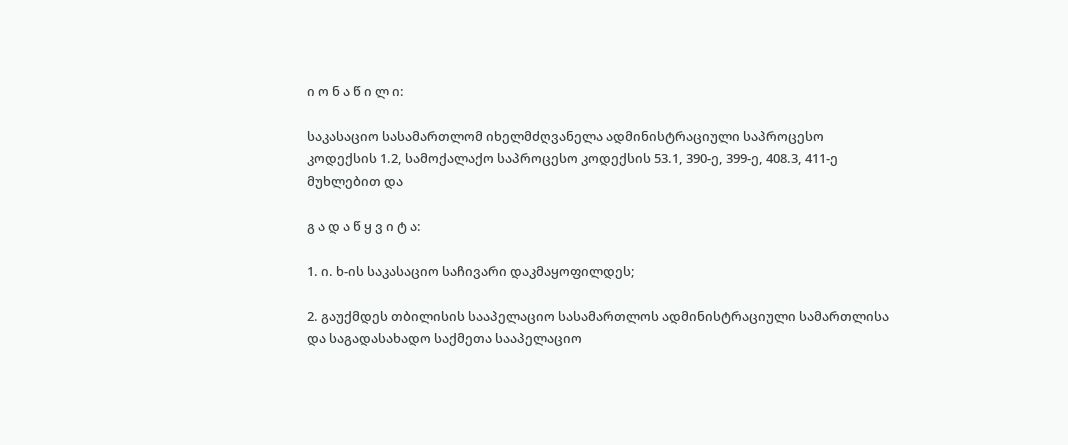ი ო ნ ა წ ი ლ ი:

საკასაციო სასამართლომ იხელმძღვანელა ადმინისტრაციული საპროცესო კოდექსის 1.2, სამოქალაქო საპროცესო კოდექსის 53.1, 390-ე, 399-ე, 408.3, 411-ე მუხლებით და

გ ა დ ა წ ყ ვ ი ტ ა:

1. ი. ხ-ის საკასაციო საჩივარი დაკმაყოფილდეს;

2. გაუქმდეს თბილისის სააპელაციო სასამართლოს ადმინისტრაციული სამართლისა და საგადასახადო საქმეთა სააპელაციო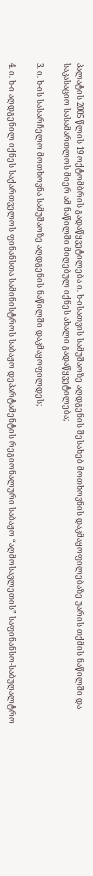პალატის 2005 წლის 19 ოქტომბრის გადაწყვეტილება ი. ხ-ისათვის სამუშაოზე აღდგენის შესახებ მოთხოვნის დაკმაყოფილებაზე უარის თქმის ნაწილში და საკასაციო სასამართლოს მიერ ამ ნაწილში მიღებულ იქნეს ახალი გადაწყვეტილება;

3. ი. ხ-ის სასარჩელო მოთხოვნა სამუშაოზე აღდგენის ნაწილში დაკმაყოფილდეს;

4. ი. ხ-ი აღდგენილ იქნეს საქართველოს ფინანსთა სამინისტროს საბაჟო დეპარტამენტის რეგიონალური საბაჟო “აღმოსავლეთის” საფინანსო-საბუღალტრო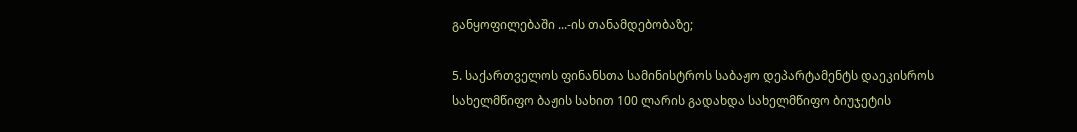განყოფილებაში ...-ის თანამდებობაზე;

5. საქართველოს ფინანსთა სამინისტროს საბაჟო დეპარტამენტს დაეკისროს სახელმწიფო ბაჟის სახით 100 ლარის გადახდა სახელმწიფო ბიუჯეტის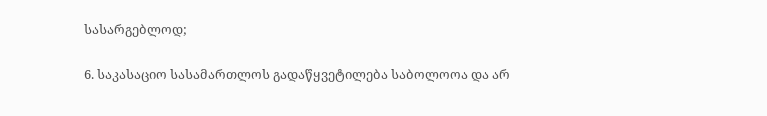სასარგებლოდ;

6. საკასაციო სასამართლოს გადაწყვეტილება საბოლოოა და არ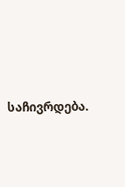საჩივრდება.